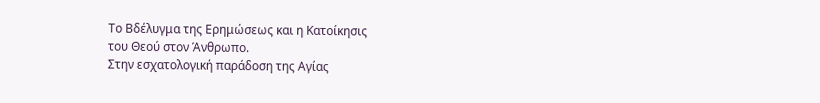Το Βδέλυγμα της Ερημώσεως και η Κατοίκησις
του Θεού στον Άνθρωπο.
Στην εσχατολογική παράδοση της Αγίας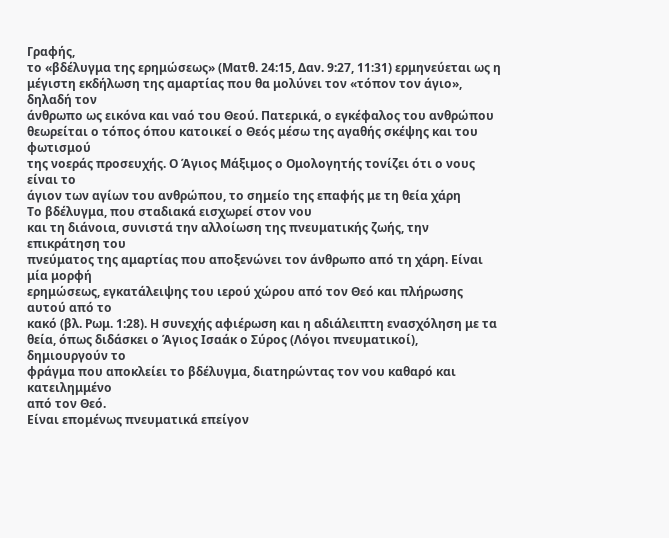Γραφής,
το «βδέλυγμα της ερημώσεως» (Ματθ. 24:15, Δαν. 9:27, 11:31) ερμηνεύεται ως η
μέγιστη εκδήλωση της αμαρτίας που θα μολύνει τον «τόπον τον άγιο», δηλαδή τον
άνθρωπο ως εικόνα και ναό του Θεού. Πατερικά, ο εγκέφαλος του ανθρώπου
θεωρείται ο τόπος όπου κατοικεί ο Θεός μέσω της αγαθής σκέψης και του φωτισμού
της νοεράς προσευχής. Ο Άγιος Μάξιμος ο Ομολογητής τονίζει ότι ο νους είναι το
άγιον των αγίων του ανθρώπου, το σημείο της επαφής με τη θεία χάρη
Το βδέλυγμα, που σταδιακά εισχωρεί στον νου
και τη διάνοια, συνιστά την αλλοίωση της πνευματικής ζωής, την επικράτηση του
πνεύματος της αμαρτίας που αποξενώνει τον άνθρωπο από τη χάρη. Είναι μία μορφή
ερημώσεως, εγκατάλειψης του ιερού χώρου από τον Θεό και πλήρωσης αυτού από το
κακό (βλ. Ρωμ. 1:28). Η συνεχής αφιέρωση και η αδιάλειπτη ενασχόληση με τα
θεία, όπως διδάσκει ο Άγιος Ισαάκ ο Σύρος (Λόγοι πνευματικοί), δημιουργούν το
φράγμα που αποκλείει το βδέλυγμα, διατηρώντας τον νου καθαρό και κατειλημμένο
από τον Θεό.
Είναι επομένως πνευματικά επείγον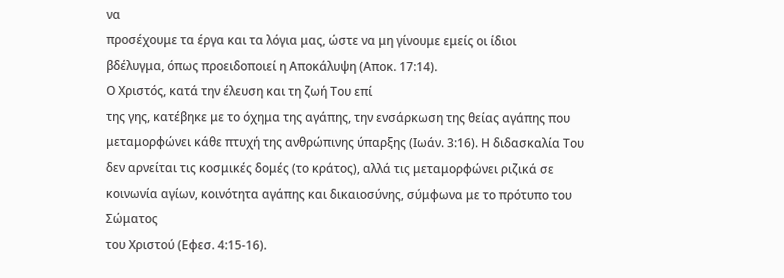να
προσέχουμε τα έργα και τα λόγια μας, ώστε να μη γίνουμε εμείς οι ίδιοι
βδέλυγμα, όπως προειδοποιεί η Αποκάλυψη (Αποκ. 17:14).
Ο Χριστός, κατά την έλευση και τη ζωή Του επί
της γης, κατέβηκε με το όχημα της αγάπης, την ενσάρκωση της θείας αγάπης που
μεταμορφώνει κάθε πτυχή της ανθρώπινης ύπαρξης (Ιωάν. 3:16). Η διδασκαλία Του
δεν αρνείται τις κοσμικές δομές (το κράτος), αλλά τις μεταμορφώνει ριζικά σε
κοινωνία αγίων, κοινότητα αγάπης και δικαιοσύνης, σύμφωνα με το πρότυπο του Σώματος
του Χριστού (Εφεσ. 4:15-16).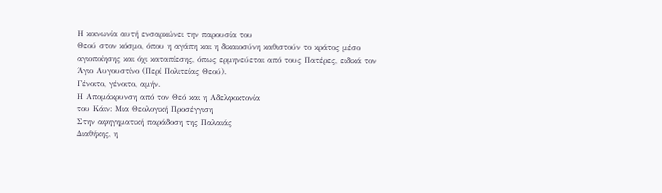Η κοινωνία αυτή ενσαρκώνει την παρουσία του
Θεού στον κόσμο, όπου η αγάπη και η δικαιοσύνη καθιστούν το κράτος μέσο
αγιοποίησης και όχι καταπίεσης, όπως ερμηνεύεται από τους Πατέρες, ειδικά τον
Άγιο Αυγουστίνο (Περί Πολιτείας Θεού).
Γένοιτο, γένοιτο, αμήν.
Η Απομάκρυνση από τον Θεό και η Αδελφοκτονία
του Κάιν: Μια Θεολογική Προσέγγιση
Στην αφηγηματική παράδοση της Παλαιάς
Διαθήκης, η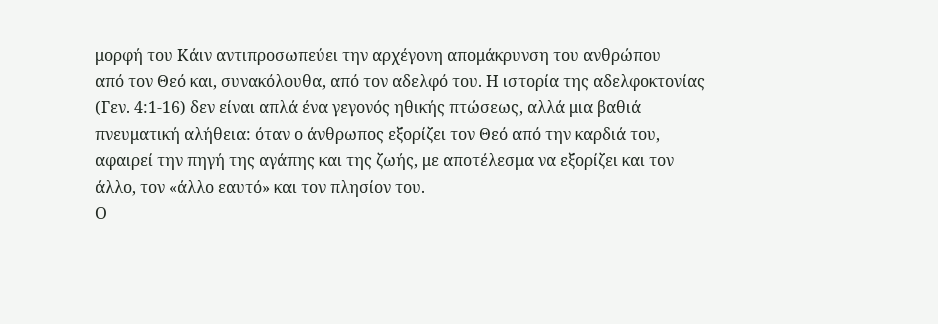μορφή του Κάιν αντιπροσωπεύει την αρχέγονη απομάκρυνση του ανθρώπου
από τον Θεό και, συνακόλουθα, από τον αδελφό του. Η ιστορία της αδελφοκτονίας
(Γεν. 4:1-16) δεν είναι απλά ένα γεγονός ηθικής πτώσεως, αλλά μια βαθιά
πνευματική αλήθεια: όταν ο άνθρωπος εξορίζει τον Θεό από την καρδιά του,
αφαιρεί την πηγή της αγάπης και της ζωής, με αποτέλεσμα να εξορίζει και τον
άλλο, τον «άλλο εαυτό» και τον πλησίον του.
Ο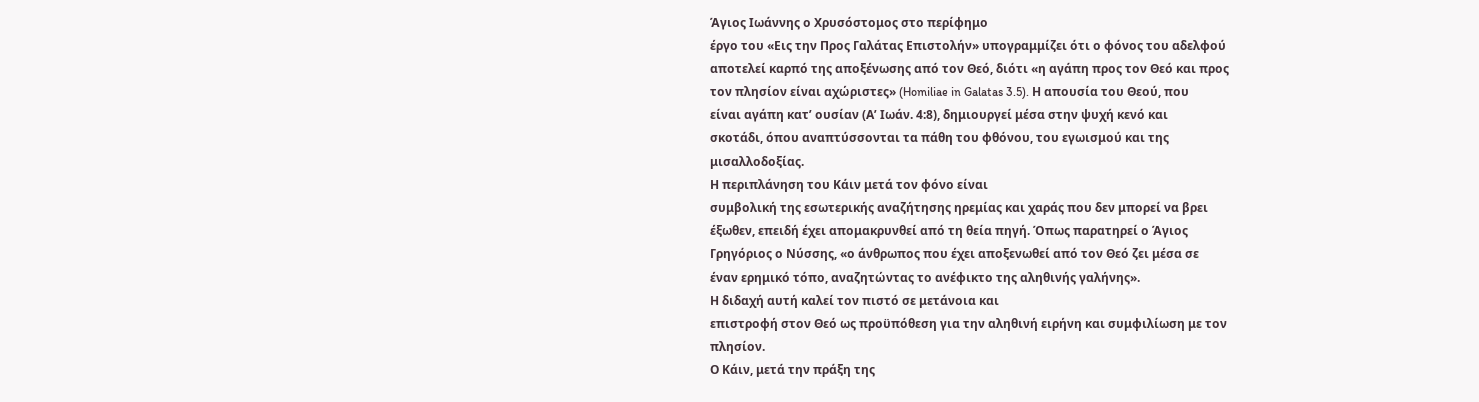Άγιος Ιωάννης ο Χρυσόστομος στο περίφημο
έργο του «Εις την Προς Γαλάτας Επιστολήν» υπογραμμίζει ότι ο φόνος του αδελφού
αποτελεί καρπό της αποξένωσης από τον Θεό, διότι «η αγάπη προς τον Θεό και προς
τον πλησίον είναι αχώριστες» (Homiliae in Galatas 3.5). Η απουσία του Θεού, που
είναι αγάπη κατ’ ουσίαν (Α’ Ιωάν. 4:8), δημιουργεί μέσα στην ψυχή κενό και
σκοτάδι, όπου αναπτύσσονται τα πάθη του φθόνου, του εγωισμού και της
μισαλλοδοξίας.
Η περιπλάνηση του Κάιν μετά τον φόνο είναι
συμβολική της εσωτερικής αναζήτησης ηρεμίας και χαράς που δεν μπορεί να βρει
έξωθεν, επειδή έχει απομακρυνθεί από τη θεία πηγή. Όπως παρατηρεί ο Άγιος
Γρηγόριος ο Νύσσης, «ο άνθρωπος που έχει αποξενωθεί από τον Θεό ζει μέσα σε
έναν ερημικό τόπο, αναζητώντας το ανέφικτο της αληθινής γαλήνης».
Η διδαχή αυτή καλεί τον πιστό σε μετάνοια και
επιστροφή στον Θεό ως προϋπόθεση για την αληθινή ειρήνη και συμφιλίωση με τον
πλησίον.
Ο Κάιν, μετά την πράξη της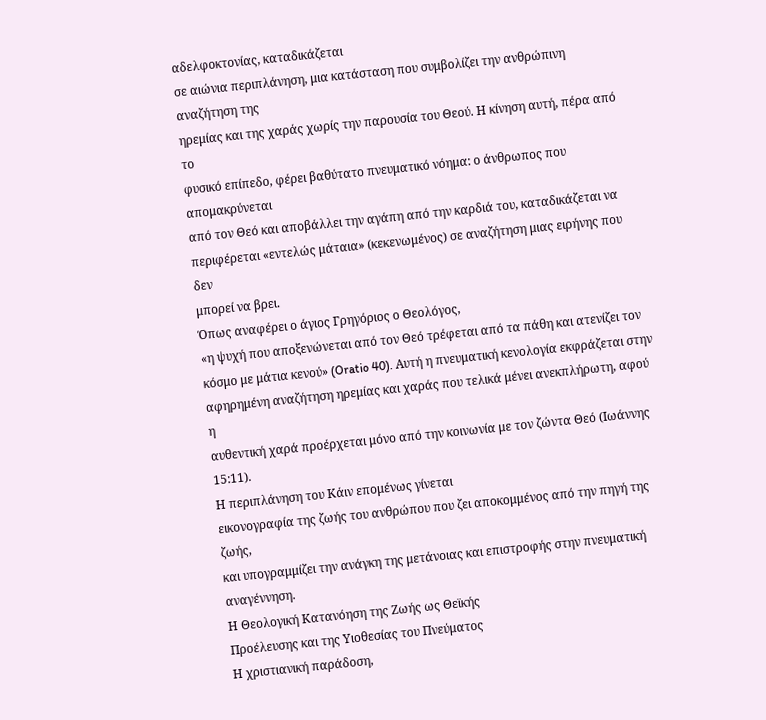αδελφοκτονίας, καταδικάζεται
σε αιώνια περιπλάνηση, μια κατάσταση που συμβολίζει την ανθρώπινη αναζήτηση της
ηρεμίας και της χαράς χωρίς την παρουσία του Θεού. Η κίνηση αυτή, πέρα από το
φυσικό επίπεδο, φέρει βαθύτατο πνευματικό νόημα: ο άνθρωπος που απομακρύνεται
από τον Θεό και αποβάλλει την αγάπη από την καρδιά του, καταδικάζεται να
περιφέρεται «εντελώς μάταια» (κεκενωμένος) σε αναζήτηση μιας ειρήνης που δεν
μπορεί να βρει.
Όπως αναφέρει ο άγιος Γρηγόριος ο Θεολόγος,
«η ψυχή που αποξενώνεται από τον Θεό τρέφεται από τα πάθη και ατενίζει τον
κόσμο με μάτια κενού» (Oratio 40). Αυτή η πνευματική κενολογία εκφράζεται στην
αφηρημένη αναζήτηση ηρεμίας και χαράς που τελικά μένει ανεκπλήρωτη, αφού η
αυθεντική χαρά προέρχεται μόνο από την κοινωνία με τον ζώντα Θεό (Ιωάννης 15:11).
Η περιπλάνηση του Κάιν επομένως γίνεται
εικονογραφία της ζωής του ανθρώπου που ζει αποκομμένος από την πηγή της ζωής,
και υπογραμμίζει την ανάγκη της μετάνοιας και επιστροφής στην πνευματική
αναγέννηση.
Η Θεολογική Κατανόηση της Ζωής ως Θεϊκής
Προέλευσης και της Υιοθεσίας του Πνεύματος
Η χριστιανική παράδοση,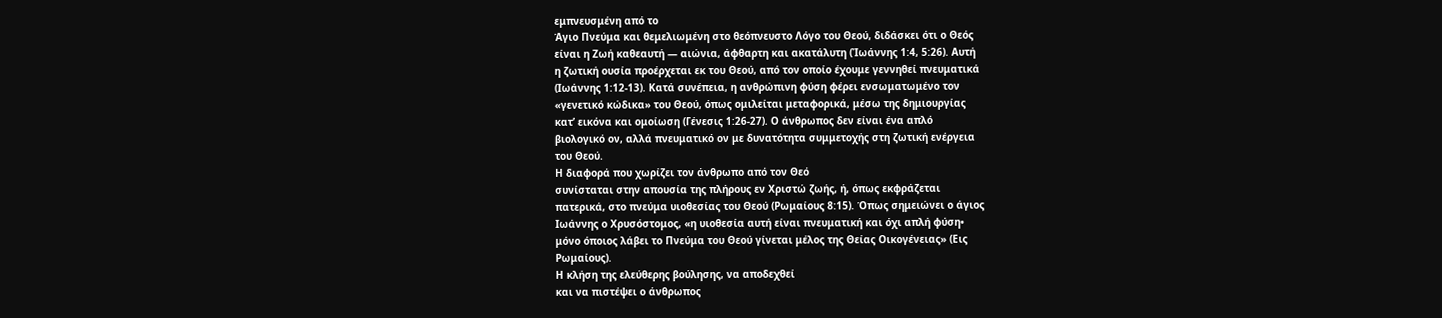εμπνευσμένη από το
Άγιο Πνεύμα και θεμελιωμένη στο θεόπνευστο Λόγο του Θεού, διδάσκει ότι ο Θεός
είναι η Ζωή καθεαυτή — αιώνια, άφθαρτη και ακατάλυτη (Ἰωάννης 1:4, 5:26). Αυτή
η ζωτική ουσία προέρχεται εκ του Θεού, από τον οποίο έχουμε γεννηθεί πνευματικά
(Ιωάννης 1:12-13). Κατά συνέπεια, η ανθρώπινη φύση φέρει ενσωματωμένο τον
«γενετικό κώδικα» του Θεού, όπως ομιλείται μεταφορικά, μέσω της δημιουργίας
κατ’ εικόνα και ομοίωση (Γένεσις 1:26-27). Ο άνθρωπος δεν είναι ένα απλό
βιολογικό ον, αλλά πνευματικό ον με δυνατότητα συμμετοχής στη ζωτική ενέργεια
του Θεού.
Η διαφορά που χωρίζει τον άνθρωπο από τον Θεό
συνίσταται στην απουσία της πλήρους εν Χριστώ ζωής, ή, όπως εκφράζεται
πατερικά, στο πνεύμα υιοθεσίας του Θεού (Ρωμαίους 8:15). Όπως σημειώνει ο άγιος
Ιωάννης ο Χρυσόστομος, «η υιοθεσία αυτή είναι πνευματική και όχι απλή φύση•
μόνο όποιος λάβει το Πνεύμα του Θεού γίνεται μέλος της Θείας Οικογένειας» (Εις
Ρωμαίους).
Η κλήση της ελεύθερης βούλησης, να αποδεχθεί
και να πιστέψει ο άνθρωπος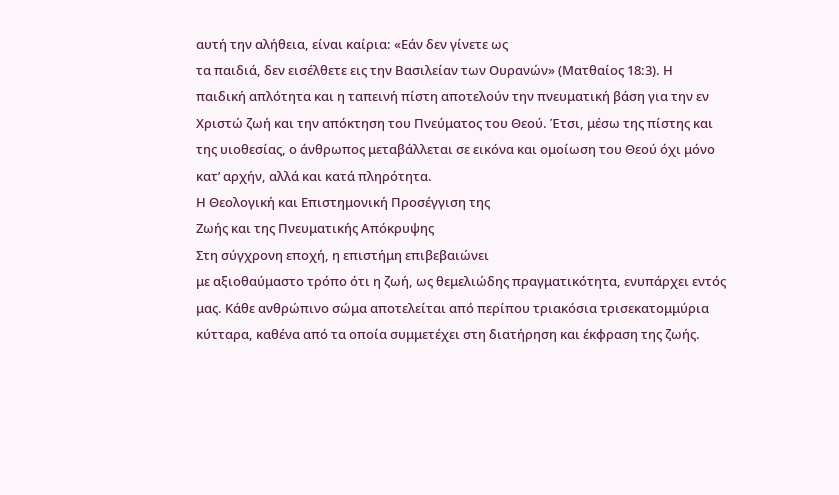αυτή την αλήθεια, είναι καίρια: «Εάν δεν γίνετε ως
τα παιδιά, δεν εισέλθετε εις την Βασιλείαν των Ουρανών» (Ματθαίος 18:3). Η
παιδική απλότητα και η ταπεινή πίστη αποτελούν την πνευματική βάση για την εν
Χριστώ ζωή και την απόκτηση του Πνεύματος του Θεού. Έτσι, μέσω της πίστης και
της υιοθεσίας, ο άνθρωπος μεταβάλλεται σε εικόνα και ομοίωση του Θεού όχι μόνο
κατ’ αρχήν, αλλά και κατά πληρότητα.
Η Θεολογική και Επιστημονική Προσέγγιση της
Ζωής και της Πνευματικής Απόκρυψης
Στη σύγχρονη εποχή, η επιστήμη επιβεβαιώνει
με αξιοθαύμαστο τρόπο ότι η ζωή, ως θεμελιώδης πραγματικότητα, ενυπάρχει εντός
μας. Κάθε ανθρώπινο σώμα αποτελείται από περίπου τριακόσια τρισεκατομμύρια
κύτταρα, καθένα από τα οποία συμμετέχει στη διατήρηση και έκφραση της ζωής.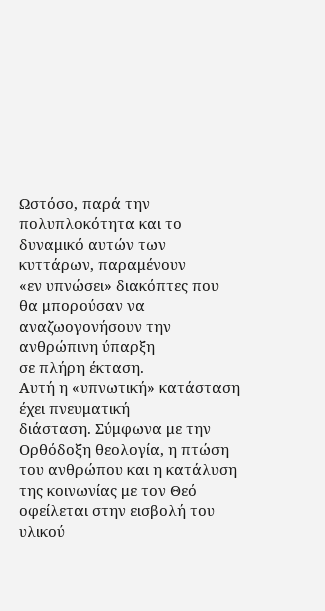Ωστόσο, παρά την πολυπλοκότητα και το δυναμικό αυτών των κυττάρων, παραμένουν
«εν υπνώσει» διακόπτες που θα μπορούσαν να αναζωογονήσουν την ανθρώπινη ύπαρξη
σε πλήρη έκταση.
Αυτή η «υπνωτική» κατάσταση έχει πνευματική
διάσταση. Σύμφωνα με την Ορθόδοξη θεολογία, η πτώση του ανθρώπου και η κατάλυση
της κοινωνίας με τον Θεό οφείλεται στην εισβολή του υλικού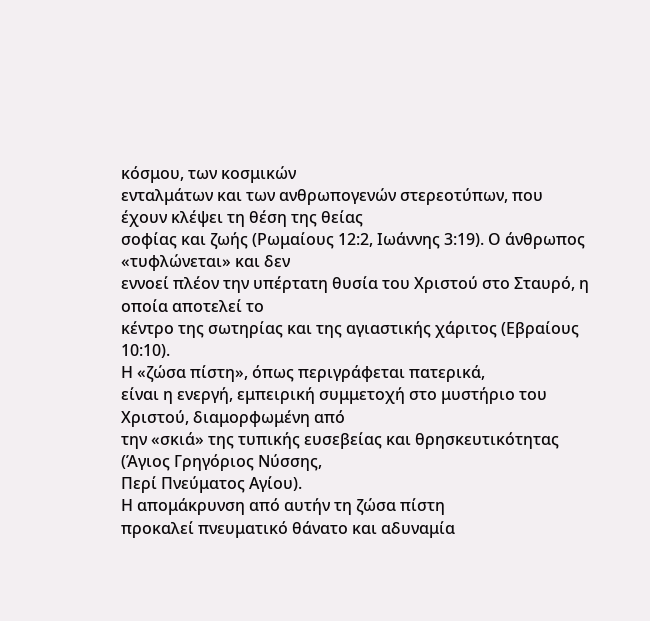κόσμου, των κοσμικών
ενταλμάτων και των ανθρωπογενών στερεοτύπων, που έχουν κλέψει τη θέση της θείας
σοφίας και ζωής (Ρωμαίους 12:2, Ιωάννης 3:19). Ο άνθρωπος «τυφλώνεται» και δεν
εννοεί πλέον την υπέρτατη θυσία του Χριστού στο Σταυρό, η οποία αποτελεί το
κέντρο της σωτηρίας και της αγιαστικής χάριτος (Εβραίους 10:10).
Η «ζώσα πίστη», όπως περιγράφεται πατερικά,
είναι η ενεργή, εμπειρική συμμετοχή στο μυστήριο του Χριστού, διαμορφωμένη από
την «σκιά» της τυπικής ευσεβείας και θρησκευτικότητας (Άγιος Γρηγόριος Νύσσης,
Περί Πνεύματος Αγίου).
Η απομάκρυνση από αυτήν τη ζώσα πίστη
προκαλεί πνευματικό θάνατο και αδυναμία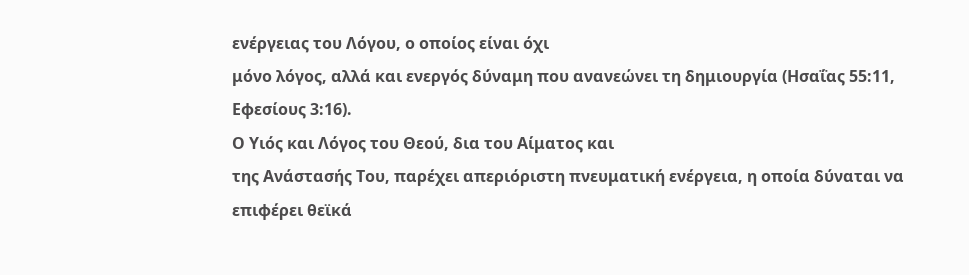ενέργειας του Λόγου, ο οποίος είναι όχι
μόνο λόγος, αλλά και ενεργός δύναμη που ανανεώνει τη δημιουργία (Ησαΐας 55:11,
Εφεσίους 3:16).
Ο Υιός και Λόγος του Θεού, δια του Αίματος και
της Ανάστασής Του, παρέχει απεριόριστη πνευματική ενέργεια, η οποία δύναται να
επιφέρει θεϊκά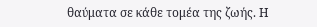θαύματα σε κάθε τομέα της ζωής. Η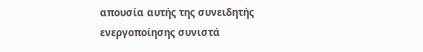απουσία αυτής της συνειδητής
ενεργοποίησης συνιστά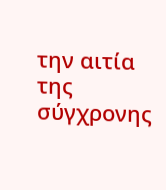την αιτία της σύγχρονης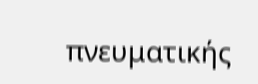πνευματικής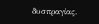δυσπραγίας.